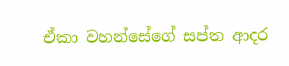ඒකා වහන්සේගේ සප්ත ආදර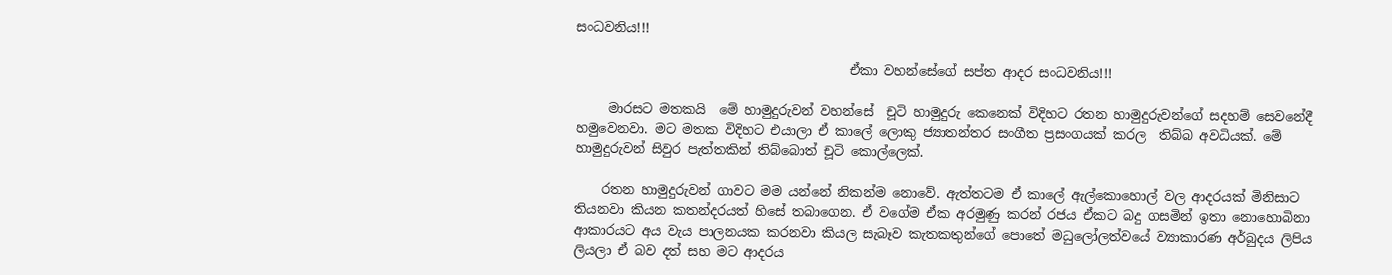සංධවනිය!!!

                                          ඒකා වහන්සේගේ සප්ත ආදර සංධවනිය!!!

     මාරසට මතකයි  මේ හාමුදුරුවන් වහන්සේ  චූටි හාමුදුරු කෙනෙක් විදිහට රතන හාමුදුරුවන්ගේ සදහම් සෙවනේදී හමුවෙනවා. මට මතක විදිහට එයාලා ඒ කාලේ ලොකු ජ්‍යාතන්තර සංගීත ප්‍රසංගයක් කරල  තිබ්බ අවධියක්. මේ හාමුදුරුවන් සිවුර පැත්තකින් තිබ්බොත් චූටි කොල්ලෙක්.

    රතන හාමුදුරුවන් ගාවට මම යන්නේ නිකන්ම නොවේ. ඇත්තටම ඒ කාලේ ඇල්කොහොල් වල ආදරයක් මිනිසාට තියනවා කියන කතන්දරයත් හිසේ තබාගෙන. ඒ වගේම ඒක අරමුණු කරන් රජය ඒකට බදු ගසමින් ඉතා නොහොබිනා ආකාරයට අය වැය පාලනයක කරනවා කියල සැබෑව කැතකතුන්ගේ පොතේ මධුලෝලත්වයේ ව්‍යාකාරණ අර්බුදය ලිපිය ලියලා ඒ බව දත් සහ මට ආදරය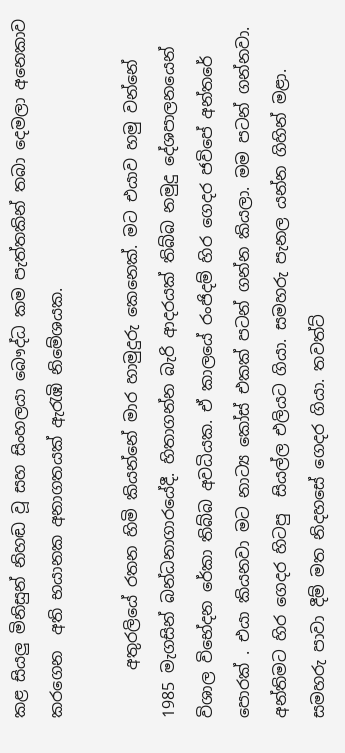කළ සියලු මිනිසුන් නිහඬ වූ සහ සිංහලයා බෞද්ධ කම පැත්තකින් තබා දෙමලා අනෙකාව කරගෙන  අති භයානක අනාගතයක් ඇරැඹි ‌නිමේශයක.

      අතුරලියේ රතන හිමි කියන්නේ මාර හාමුදුරු කෙනෙක්. මට එයාව හමු වන්නේ 1985 මැගසින් බන්ධනාගාරයේදී. හිතාගන්න බැරි ආදරයක් තිබ්බ නමුදු දේශපාලනයෙන් විශාල විභේදන රේකා තිබ්බ අවධියක. ඒ කාලයේ රංජිදම් හිර ගෙදර ජවිපේ අන්තරේ පොරක් . එයා කියනවා මට නාට්‍ය කෝස් එකක් පටන් ගන්න කියලා. මම පටන් ගන්නවා. අන්තිමට හිර ගෙදර හිටපු  සියල්ල එලියට ගියා. සමහරු පැනල යන්න ගිහින් මළා. සමහරු පාවා දීම් මත නිදහසේ ගෙදර ගියා. තවත්ට්‍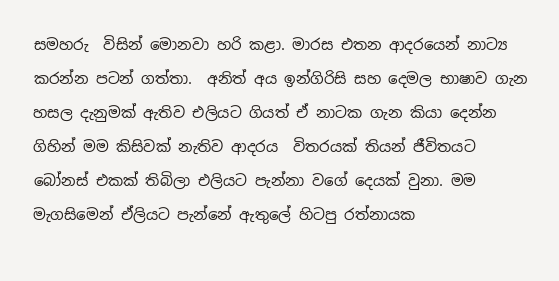සමහරු  විසින් මොනවා හරි කළා. මාරස එතන ආදරයෙන් නාට්‍ය කරන්න පටන් ගත්තා.  අනිත් අය ඉන්ගිරිසි සහ දෙමල භාෂාව ගැන හසල දැනුමක් ඇතිව එලියට ගියත් ඒ නාටක ගැන කියා දෙන්න ගිහින් මම කිසිවක් නැතිව ආදරය  විතරයක් තියන් ජීවිතයට බෝනස් එකක් තිබිලා එලියට පැන්නා වගේ දෙයක් වුනා. මම මැගසිමෙන් ඒලියට පැන්නේ ඇතුලේ හිටපු රත්නායක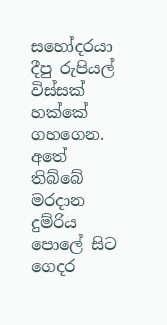සහෝදරයා දීපු රුපියල් විස්සක් හක්කේ ගහගෙන. අතේ තිබ්බේ මරදාන දුම්රිය පොලේ සිට ගෙදර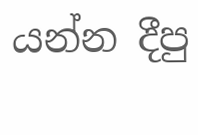යන්න දීපු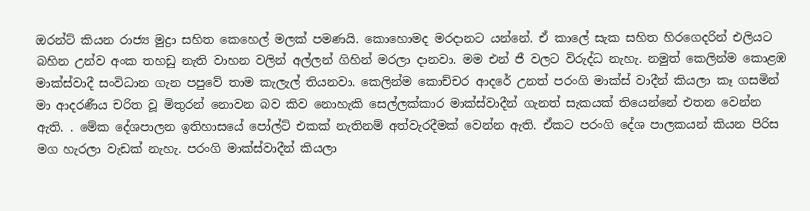ඔරන්ට් කියන රාජ්‍ය මුද්‍රා සහිත කෙහෙල් මලක් පමණයි. කොහොමද මරදානට යන්නේ. ඒ කාලේ සැක සහිත හිරගෙදරින් එලියට බහින උන්ව අංක තහඩු නැති වාහන වලින් අල්ලන් ගිහින් මරලා දානවා. මම එන් ජී වලට විරුද්ධ නැහැ. නමුත් කෙලින්ම කොළඹ මාක්ස්වාදී සංවිධාන ගැන පපුවේ තාම කැලැල් තියනවා. කෙලින්ම කොච්චර ආදරේ උනත් පරංගි මාක්ස් වාදීන් කියලා කෑ ගසමින්  මා ආදරණීය චරිත වූ මිතුරන් නොවන බව කිව නොහැකි සෙල්ලක්කාර මාක්ස්වාදීන් ගැනත් සැකයක් තියෙන්නේ එතන වෙන්න ඇති. . මේක දේශපාලන ඉතිහාසයේ පෝල්ට් එකක් නැතිනම් අත්වැරදීමක් වෙන්න ඇති. ඒකට පරංගි දේශ පාලකයන් කියන පිරිස  මග හැරලා වැඩක් නැහැ. පරංගි ‌මාක්ස්වාදීන් කියලා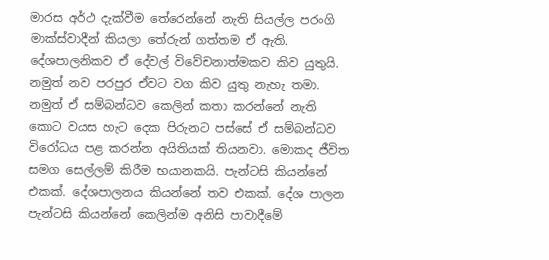මාරස අර්ථ දැක්වීම තේරෙන්නේ නැති සියල්ල පරංගි මාක්ස්වාදීන් කියලා තේරුන් ගත්තම ඒ ඇති. දේශපාලනිකව ඒ දේවල් විවේචනාත්මකව කිව යුතුයි. නමුත් නව පරපුර ඒවට වග කිව යුතු නැහැ තමා. නමුත් ඒ සම්බන්ධව කෙලින් කතා කරන්නේ නැති කොට වයස හැට දෙක පිරුනට පස්සේ ඒ සම්බන්ධව විරෝධය පළ කරන්න අයිතියක් තියනවා. මොකද ජීවිත සමග සෙල්ලම් කිරීම භයානකයි. පැන්ටසි කියන්නේ එකක්. දේශපාලනය කියන්නේ තව එකක්. දේශ පාලන පැන්ටසි කියන්නේ කෙලින්ම අනිසි පාවාදීමේ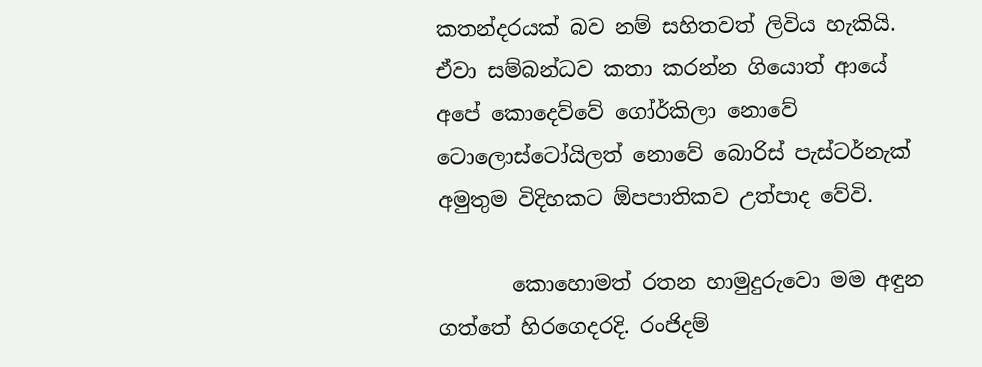කතන්දරයක් බව නම් සහිතවත් ලිවිය හැකියි. ඒවා සම්බන්ධව කතා කරන්න ගියොත් ආයේ අපේ කොදෙව්වේ ගෝර්කිලා නොවේ ටොලොස්ටෝයිලත් නොවේ බොරිස් පැස්ටර්නැක් අමුතුම විදිහකට ඕපපාතිකව උත්පාද වේවි.

       කොහොමත් රතන හාමුදුරුවො මම අඳුන ගත්තේ හිරගෙදරදි. රංජිදම්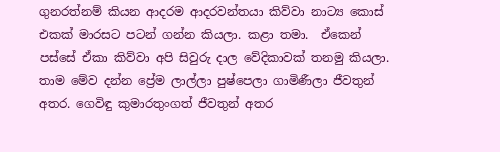ගුනරත්නම් කියන ආදරම ආදරවන්තයා කිව්වා නාට්‍ය කොස් එකක් මාරසට පටන් ගන්න කියලා. කළා තමා.  ඒකෙන්  පස්සේ ඒකා කිව්වා අපි සිවුරු දාල වේදිකාවක් තනමු කියලා. තාම මේව දන්න ප්‍රේම ලාල්ලා පුෂ්පෙලා ගාමිණීලා ජීවතුන් අතර. ගෙවිඳු කුමාරතුංගත් ජීවතුන් අතර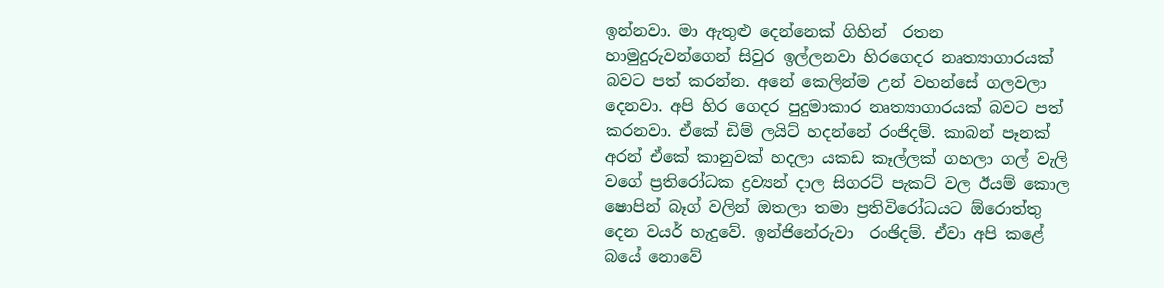ඉන්නවා. මා ඇතුළු දෙන්නෙක් ගිහින්  රතන හාමුදුරුවන්ගෙන් සිවුර ඉල්ලනවා හිරගෙදර නෘත්‍යාගාරයක් බවට පත් කරන්න. අනේ කෙලින්ම උන් වහන්සේ ගලවලා දෙනවා. අපි හිර ගෙදර පුදුමාකාර නෘත්‍යාගාරයක් බවට පත් කරනවා. ඒකේ ඩිම් ලයිට් හදන්නේ රංජිදම්. කාබන් පෑනක් අරන් ඒකේ කානුවක් හදලා යකඩ කෑල්ලක් ගහලා ගල් වැලි වගේ ප්‍රතිරෝධක ද්‍රව්‍යන් දාල සිගරට් පැකට් වල ඊයම් කොල ෂොපින් බෑග් වලින් ඔතලා තමා ප්‍රතිවිරෝධයට ඕරොත්තු දෙන වයර් හැදුවේ. ඉන්ජිනේරුවා  රංඡිදම්. ඒවා අපි කළේ බයේ නොවේ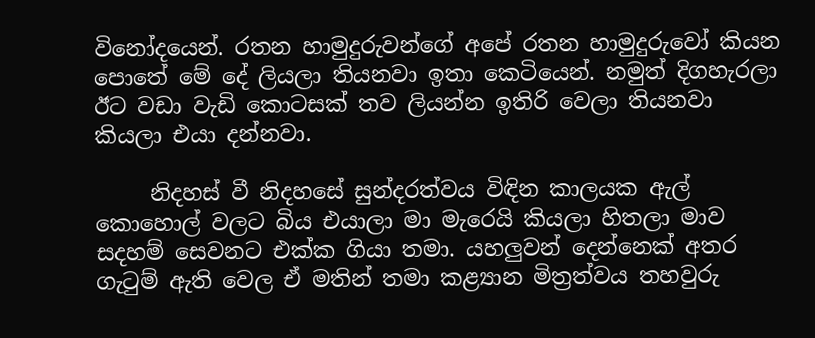විනෝදයෙන්. රතන හාමුදුරුවන්ගේ අපේ රතන හාමුදුරුවෝ කියන පොතේ මේ දේ ලියලා තියනවා ඉතා කෙටියෙන්. නමුත් දිගහැරලා ඊට වඩා වැඩි කොටසක් තව ලියන්න ඉතිරි වෙලා තියනවා කියලා එයා දන්නවා.

     නිදහස් වී නිදහසේ සුන්දරත්වය විඳින කාලයක ඇල් කොහොල් වලට බිය එයාලා මා මැරෙයි කියලා හිතලා මාව සදහම් සෙවනට එක්ක ගියා තමා. යහලුවන් දෙන්නෙක් අතර ගැටුම් ඇති වෙල ඒ මතින් තමා කළ්‍යාන මිත්‍රත්වය තහවුරු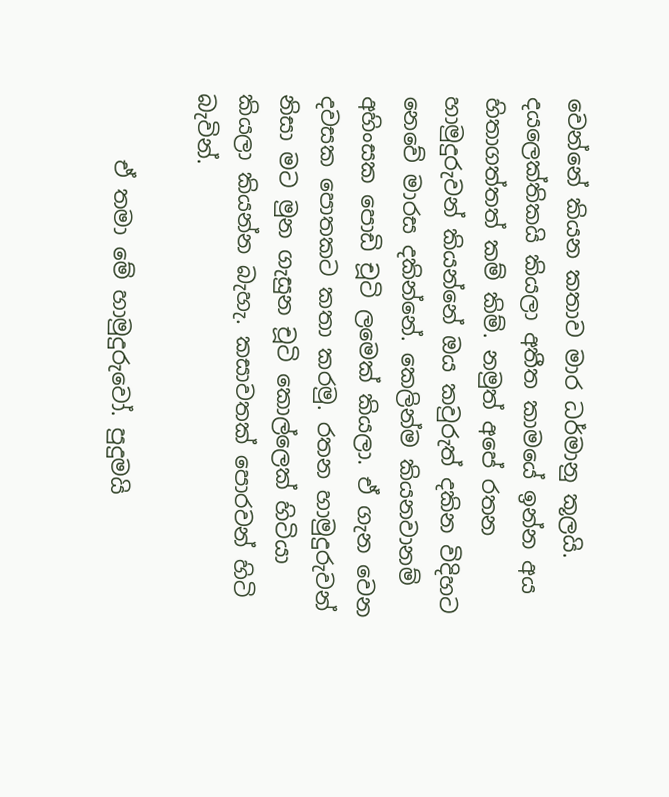වෙන්නේ කියන කතාව මාර ධර්මානු කූලයි. දයලෙක්තිකයි කියලා අතීත කාමයේ ඉන්න අය හිතාගත්තත් කම් කිම්. නමුත් අපේ රතන හාමුදුරුවන් කියන්නේ ඔය කවුරුත් දකින විදිහට නෙවේ මාරස දකින්නේ. කෙලින්ම කියනවානම් අහිංසක පොඩි චූටි ලමෙක් කියලා. ඒ ගැන වෙන දවසක පොතකට කතා කරමු. රතන හාමුදුරුවන් නිසා මට මුන ගැසුන චූටි කොල්ලෙක් හිටියා කියලා කියන්න බැහැ. කසාවතක් පොරවන් හිටි බැවින්.

      ඒ තමා මේ හාමුදුරුවෝ. පුදුමයි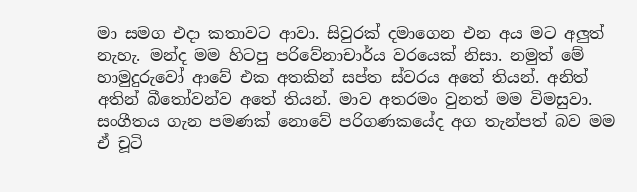මා සමග එදා කතාවට ආවා. සිවුරක් දමාගෙන එන අය මට අලුත් නැහැ. මන්ද මම හිටපු පරිවේනාචාර්ය වරයෙක් නිසා. නමුත් මේ හාමුදුරුවෝ ආවේ එක අතකින් සප්ත ස්වරය අතේ තියන්. අනිත් අතින් බීතෝවන්ව අතේ තියන්. මාව අතරමං වුනත් මම විමසුවා. සංගීතය ගැන පමණක් නොවේ පරිගණකයේද අග තැන්පත් බව මම ඒ චූටි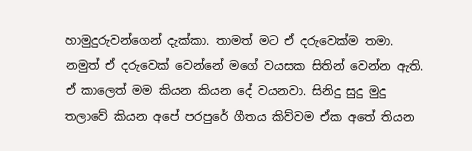හාමුදුරුවන්ගෙන් දැක්කා. තාමත් මට ඒ දරුවෙක්ම තමා. නමුත් ඒ දරුවෙක් වෙන්නේ මගේ වයසක සිතින් වෙන්න ඇති. ඒ කාලෙත් මම කියන කියන දේ වයනවා. සිනිදු සුදු මුදු තලාවේ කියන අපේ පරපුරේ ගීතය කිව්වම ඒක අතේ තියන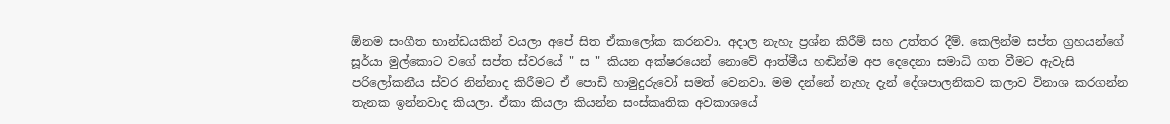ඕනම සංගීත භාන්ඩයකින් වයලා අපේ සිත ඒකාලෝක කරනවා. අදාල නැහැ ප්‍රශ්න කිරීම් සහ උත්තර දීම්. කෙලින්ම සප්ත ග්‍රහයන්ගේ සූර්යා මුල්කොට වගේ සප්ත ස්වරයේ " ස " කියන අක්ෂරයෙන් නොවේ ආත්මීය හඬින්ම අප දෙදෙනා සමාධි ගත වීමට ඇවැසි පරිලෝකනීය ස්වර නින්නාද කිරීමට ඒ පොඩි හාමුදුරුවෝ සමත් වෙනවා. මම දන්නේ නැහැ දැන් දේශපාලනිකව කලාව විනාශ කරගන්න තැනක ඉන්නවාද කියලා. ඒකා කියලා කියන්න සංස්කෘතික අවකාශයේ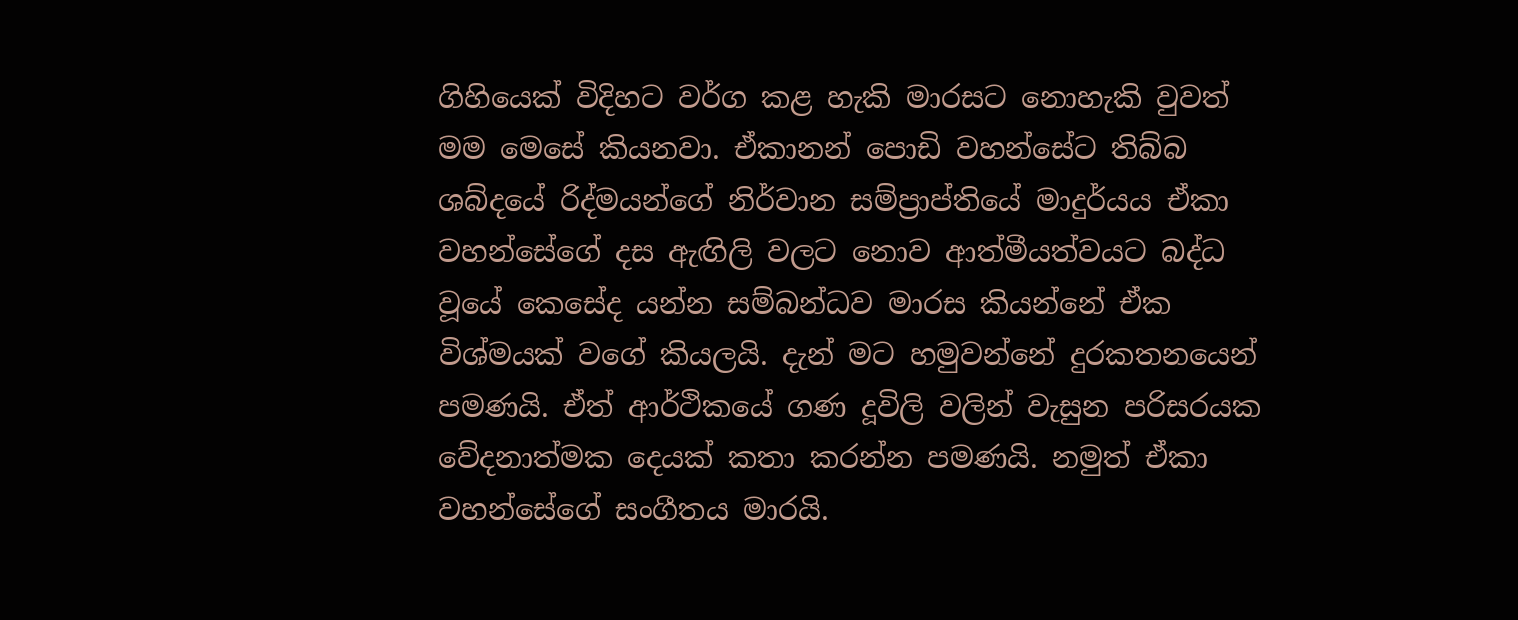ගිහියෙක් විදිහට වර්ග කළ හැකි මාරසට නොහැකි වුවත් මම මෙසේ කියනවා. ඒකානන් පොඩි වහන්සේට තිබ්බ ශබ්දයේ රිද්මයන්ගේ නිර්වාන සම්ප්‍රාප්තියේ මාදුර්යය ඒකා වහන්සේගේ දස ඇඟිලි වලට නොව ආත්මීයත්වයට බද්ධ වූයේ කෙසේද යන්න සම්බන්ධව මාරස කියන්නේ ඒක විශ්මයක් වගේ කියලයි. දැන් මට හමුවන්නේ දුරකතනයෙන් පමණයි. ඒත් ආර්ථිකයේ ගණ දූවිලි වලින් වැසුන පරිසරයක වේදනාත්මක දෙයක් කතා කරන්න පමණයි. නමුත් ඒකා වහන්සේගේ සංගීතය මාරයි.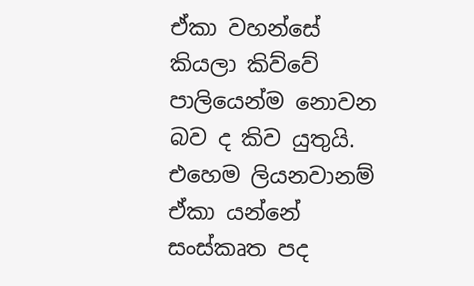ඒකා වහන්සේ කියලා කිව්වේ පාලියෙන්ම නොවන බව ද කිව යුතුයි. එහෙම ලියනවානම් ඒකා යන්නේ සංස්කෘත පද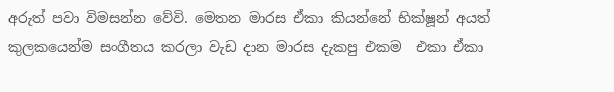අරුත් පවා විමසන්න වේවි. මෙතන මාරස ඒකා කියන්නේ භික්ෂූන් අයත් කුලකයෙන්ම සංගීතය කරලා වැඩ දාන මාරස දැකපු එකම  එකා ඒකා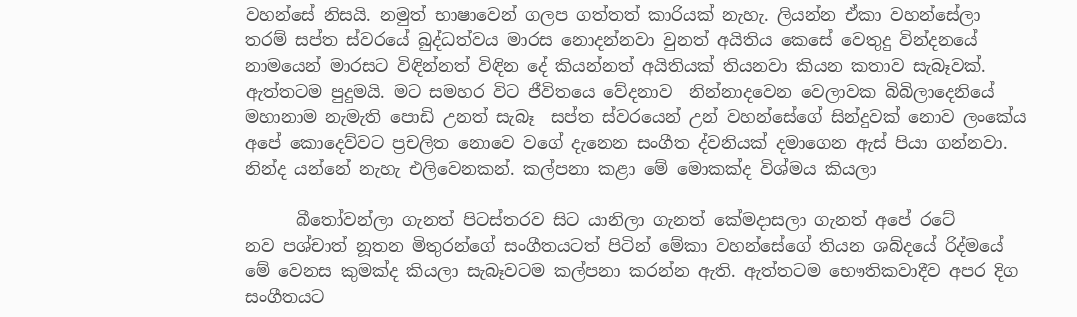වහන්සේ නිසයි. නමුත් භාෂාවෙන් ගලප ගත්තත් කාරියක් නැහැ. ලියන්න ඒකා වහන්සේලා තරම් සප්ත ස්වරයේ බුද්ධත්වය මාරස නොදන්නවා වුනත් අයිතිය කෙසේ වෙතුදු වින්දනයේ නාමයෙන් මාරසට විඳින්නත් විඳින දේ කියන්නත් අයිතියක් තියනවා කියන කතාව සැබෑවක්. ඇත්තටම පුදුමයි. මට සමහර විට ජීවිතයෙ ‌වේදනාව  නින්නාදවෙන වෙලාවක බිබිලාදෙනියේ මහානාම නැමැති පොඩි උනත් සැබෑ  සප්ත ස්වරයෙන් උන් වහන්සේගේ සින්දුවක් නොව ලංකේය අපේ කොදෙව්වට ප්‍රචලිත නොවෙ වගේ දැනෙන සංගීත ද්වනියක් දමාගෙන ඇස් පියා ගන්නවා. නින්ද යන්නේ නැහැ එලිවෙනකන්. කල්පනා කළා මේ මොකක්ද විශ්මය කියලා

      බීතෝවන්ලා ගැනත් පිටස්තරව සිට යානිලා ගැනත් කේමදාසලා ගැනත් අපේ රටේ නව ‌පශ්චාත් නූතන මිතුරන්ගේ සංගීතයටත් පිටින් මේකා වහන්සේගේ තියන ශබ්දයේ රිද්මයේ මේ වෙනස කුමක්ද කියලා සැබෑවටම කල්පනා කරන්න ඇති. ඇත්තටම භෞතිකවාදීව අපර දිග සංගීතයට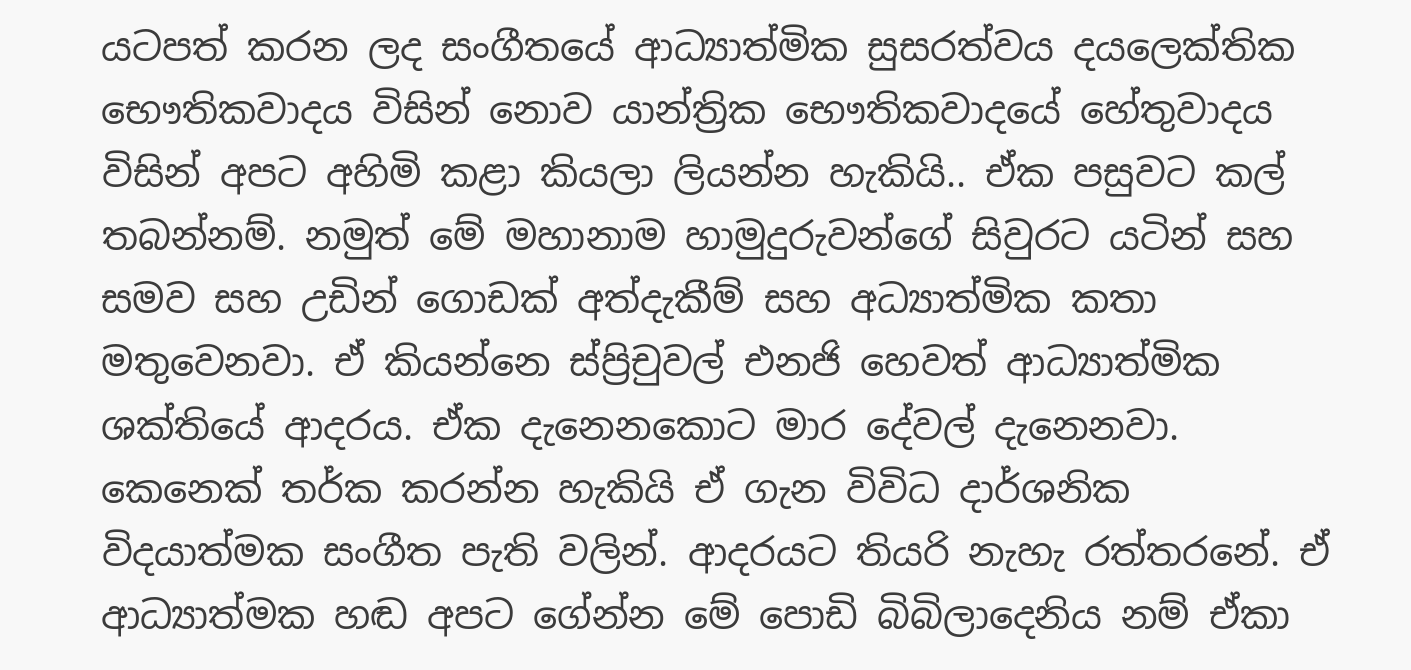යටපත් කරන ලද සංගීතයේ ආධ්‍යාත්මික සුසරත්වය දයලෙක්තික භෞතිකවාදය විසින් නොව යාන්ත්‍රික භෞතිකවාදයේ හේතුවාදය විසින් අපට අහිමි කළා කියලා ලියන්න හැකියි.. ඒක පසුවට කල් තබන්නම්. නමුත් මේ මහානාම හාමුදුරුවන්ගේ සිවුරට යටින් සහ සමව සහ උඩින් ගොඩක් අත්දැකීම් සහ අධ්‍යාත්මික කතා මතුවෙනවා. ඒ කියන්නෙ ස්ප්‍රිචුවල් එනජි හෙවත් ආධ්‍යාත්මික ශක්තියේ ආදරය. ඒක දැනෙනකොට මාර දේවල් දැනෙනවා. කෙනෙක් තර්ක කරන්න හැකියි ඒ ගැන විවිධ දාර්ශනික විදයාත්මක සංගීත පැති වලින්. ආදරයට තියරි නැහැ රත්තරනේ. ඒ ආධ්‍යාත්මක හඬ අපට ගේන්න ‌මේ පොඩි බිබිලාදෙනිය නම් ඒකා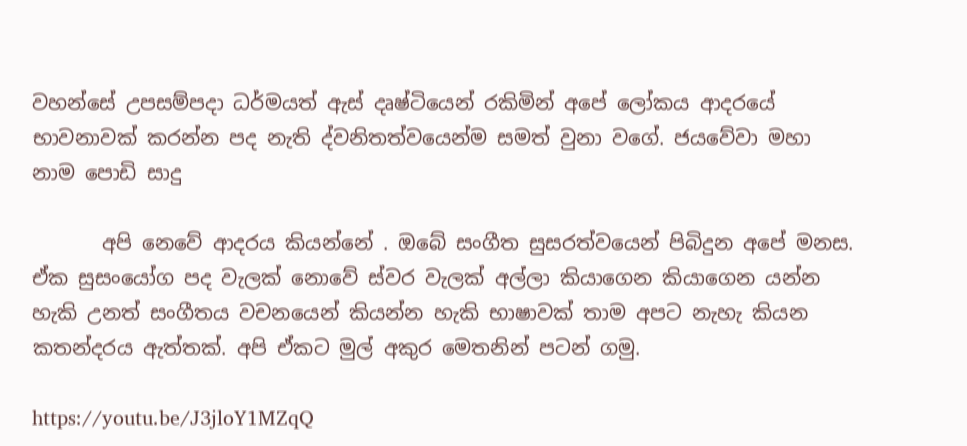වහන්සේ උපසම්පදා ධර්මයත් ඇස් දෘෂ්ටියෙන් රකිමින් අපේ ලෝකය ආදරයේ භාවනාවක් කරන්න පද නැති ද්වනිතත්වයෙන්ම සමත් වුනා වගේ. ජයවේවා මහා නාම පොඩි සාදු

       අපි නෙවේ ආදරය කියන්නේ . ඔබේ සංගීත සුසරත්වයෙන් පිබිදුන අපේ මනස. ඒක සුසංයෝග පද වැලක් නොවේ ස්වර වැලක් අල්ලා කියාගෙන කියාගෙන යන්න හැකි උනත් සංගීතය වචනයෙන් කියන්න හැකි භාෂාවක් තාම අපට නැහැ කියන කතන්දරය ඇත්තක්. අපි ඒකට මුල් අකුර මෙතනින් පටන් ගමු.

https://youtu.be/J3jloY1MZqQ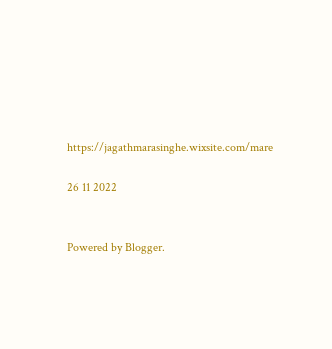https://jagathmarasinghe.wixsite.com/mare

26 11 2022


Powered by Blogger.